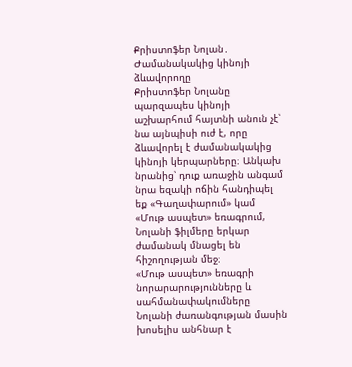Քրիստոֆեր Նոլան․ Ժամանակակից կինոյի ձևավորողը
Քրիստոֆեր Նոլանը պարզապես կինոյի աշխարհում հայտնի անուն չէ՝ նա այնպիսի ուժ է, որը ձևավորել է ժամանակակից կինոյի կերպարները։ Անկախ նրանից՝ դուք առաջին անգամ նրա եզակի ոճին հանդիպել եք «Գաղափարում» կամ «Մութ ասպետ» եռագրում, Նոլանի ֆիլմերը երկար ժամանակ մնացել են հիշողության մեջ։
«Մութ ասպետ» եռագրի նորարարությունները և սահմանափակումները
Նոլանի ժառանգության մասին խոսելիս անհնար է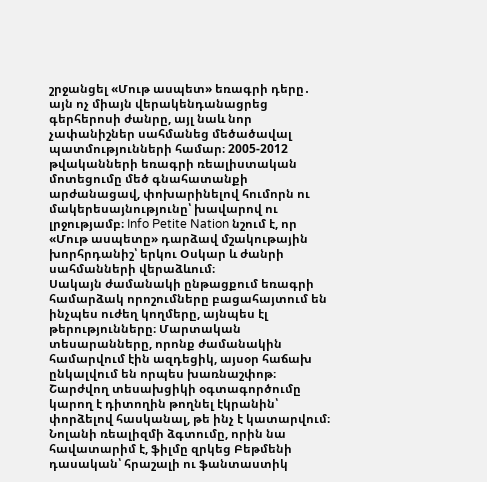շրջանցել «Մութ ասպետ» եռագրի դերը․ այն ոչ միայն վերակենդանացրեց գերհերոսի ժանրը, այլ նաև նոր չափանիշներ սահմանեց մեծածավալ պատմությունների համար։ 2005-2012 թվականների եռագրի ռեալիստական մոտեցումը մեծ գնահատանքի արժանացավ, փոխարինելով հումորն ու մակերեսայնությունը՝ խավարով ու լրջությամբ։ Info Petite Nation նշում է, որ «Մութ ասպետը» դարձավ մշակութային խորհրդանիշ՝ երկու Օսկար և ժանրի սահմանների վերաձևում։
Սակայն ժամանակի ընթացքում եռագրի համարձակ որոշումները բացահայտում են ինչպես ուժեղ կողմերը, այնպես էլ թերությունները։ Մարտական տեսարանները, որոնք ժամանակին համարվում էին ազդեցիկ, այսօր հաճախ ընկալվում են որպես խառնաշփոթ։ Շարժվող տեսախցիկի օգտագործումը կարող է դիտողին թողնել էկրանին՝ փորձելով հասկանալ, թե ինչ է կատարվում։ Նոլանի ռեալիզմի ձգտումը, որին նա հավատարիմ է, ֆիլմը զրկեց Բեթմենի դասական՝ հրաշալի ու ֆանտաստիկ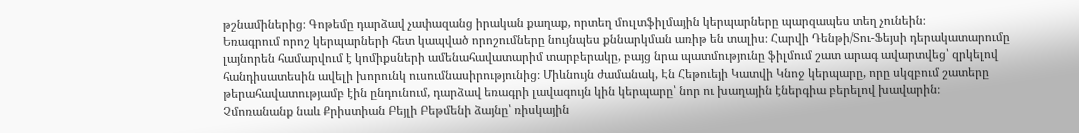թշնամիներից։ Գոթեմը դարձավ չափազանց իրական քաղաք, որտեղ մուլտֆիլմային կերպարները պարզապես տեղ չունեին։
Եռագրում որոշ կերպարների հետ կապված որոշումները նույնպես քննարկման առիթ են տալիս։ Հարվի Դենթի/Տու-Ֆեյսի դերակատարումը լայնորեն համարվում է կոմիքսների ամենահավատարիմ տարբերակը, բայց նրա պատմությունը ֆիլմում շատ արագ ավարտվեց՝ զրկելով հանդիսատեսին ավելի խորունկ ուսումնասիրությունից։ Միևնույն ժամանակ, Էն Հեթուեյի Կատվի Կնոջ կերպարը, որը սկզբում շատերը թերահավատությամբ էին ընդունում, դարձավ եռագրի լավագույն կին կերպարը՝ նոր ու խաղային էներգիա բերելով խավարին։
Չմոռանանք նաև Քրիստիան Բեյլի Բեթմենի ձայնը՝ ռիսկային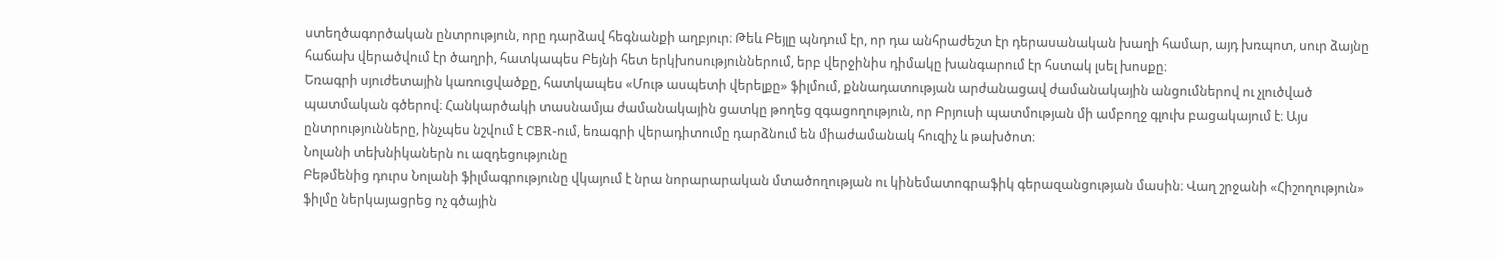ստեղծագործական ընտրություն, որը դարձավ հեգնանքի աղբյուր։ Թեև Բեյլը պնդում էր, որ դա անհրաժեշտ էր դերասանական խաղի համար, այդ խռպոտ, սուր ձայնը հաճախ վերածվում էր ծաղրի, հատկապես Բեյնի հետ երկխոսություններում, երբ վերջինիս դիմակը խանգարում էր հստակ լսել խոսքը։
Եռագրի սյուժետային կառուցվածքը, հատկապես «Մութ ասպետի վերելքը» ֆիլմում, քննադատության արժանացավ ժամանակային անցումներով ու չլուծված պատմական գծերով։ Հանկարծակի տասնամյա ժամանակային ցատկը թողեց զգացողություն, որ Բրյուսի պատմության մի ամբողջ գլուխ բացակայում է։ Այս ընտրությունները, ինչպես նշվում է CBR-ում, եռագրի վերադիտումը դարձնում են միաժամանակ հուզիչ և թախծոտ։
Նոլանի տեխնիկաներն ու ազդեցությունը
Բեթմենից դուրս Նոլանի ֆիլմագրությունը վկայում է նրա նորարարական մտածողության ու կինեմատոգրաֆիկ գերազանցության մասին։ Վաղ շրջանի «Հիշողություն» ֆիլմը ներկայացրեց ոչ գծային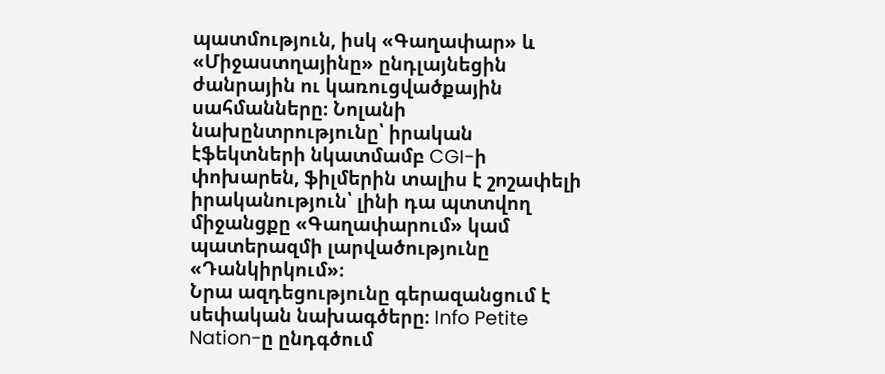պատմություն, իսկ «Գաղափար» և «Միջաստղայինը» ընդլայնեցին ժանրային ու կառուցվածքային սահմանները։ Նոլանի նախընտրությունը՝ իրական էֆեկտների նկատմամբ CGI-ի փոխարեն, ֆիլմերին տալիս է շոշափելի իրականություն՝ լինի դա պտտվող միջանցքը «Գաղափարում» կամ պատերազմի լարվածությունը «Դանկիրկում»։
Նրա ազդեցությունը գերազանցում է սեփական նախագծերը։ Info Petite Nation-ը ընդգծում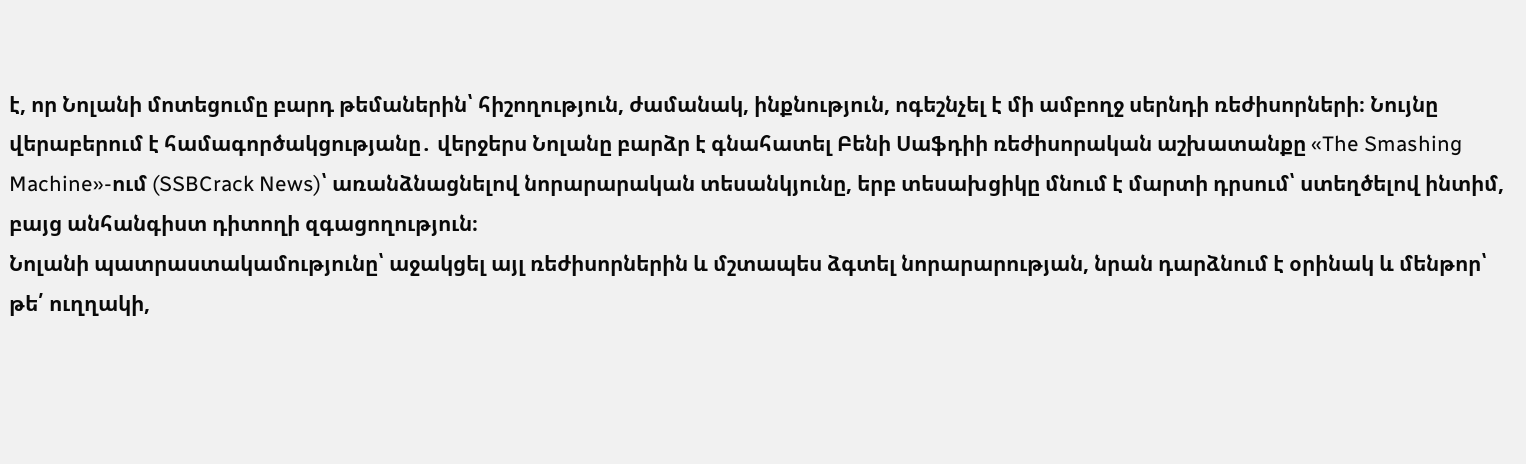է, որ Նոլանի մոտեցումը բարդ թեմաներին՝ հիշողություն, ժամանակ, ինքնություն, ոգեշնչել է մի ամբողջ սերնդի ռեժիսորների։ Նույնը վերաբերում է համագործակցությանը․ վերջերս Նոլանը բարձր է գնահատել Բենի Սաֆդիի ռեժիսորական աշխատանքը «The Smashing Machine»-ում (SSBCrack News)՝ առանձնացնելով նորարարական տեսանկյունը, երբ տեսախցիկը մնում է մարտի դրսում՝ ստեղծելով ինտիմ, բայց անհանգիստ դիտողի զգացողություն։
Նոլանի պատրաստակամությունը՝ աջակցել այլ ռեժիսորներին և մշտապես ձգտել նորարարության, նրան դարձնում է օրինակ և մենթոր՝ թե՛ ուղղակի,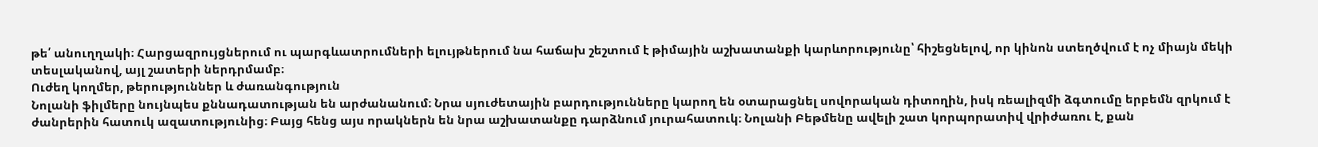թե՛ անուղղակի։ Հարցազրույցներում ու պարգևատրումների ելույթներում նա հաճախ շեշտում է թիմային աշխատանքի կարևորությունը՝ հիշեցնելով, որ կինոն ստեղծվում է ոչ միայն մեկի տեսլականով, այլ շատերի ներդրմամբ։
Ուժեղ կողմեր, թերություններ և ժառանգություն
Նոլանի ֆիլմերը նույնպես քննադատության են արժանանում։ Նրա սյուժետային բարդությունները կարող են օտարացնել սովորական դիտողին, իսկ ռեալիզմի ձգտումը երբեմն զրկում է ժանրերին հատուկ ազատությունից։ Բայց հենց այս որակներն են նրա աշխատանքը դարձնում յուրահատուկ։ Նոլանի Բեթմենը ավելի շատ կորպորատիվ վրիժառու է, քան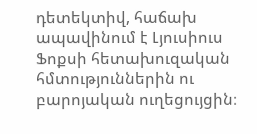դետեկտիվ, հաճախ ապավինում է Լյուսիուս Ֆոքսի հետախուզական հմտություններին ու բարոյական ուղեցույցին։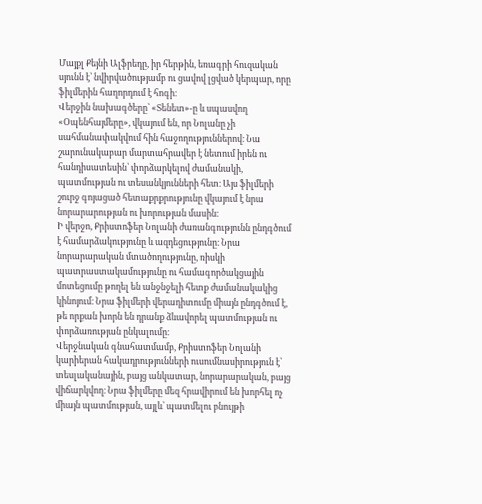Մայքլ Քեյնի Ալֆրեդը, իր հերթին, եռագրի հուզական սյունն է՝ նվիրվածությամբ ու ցավով լցված կերպար, որը ֆիլմերին հաղորդում է հոգի։
Վերջին նախագծերը՝ «Տենետ»-ը և սպասվող «Օպենհայմերը», վկայում են, որ Նոլանը չի սահմանափակվում հին հաջողություններով։ Նա շարունակաբար մարտահրավեր է նետում իրեն ու հանդիսատեսին՝ փորձարկելով ժամանակի, պատմության ու տեսանկյունների հետ։ Այս ֆիլմերի շուրջ գոյացած հետաքրքրությունը վկայում է նրա նորարարության ու խորության մասին։
Ի վերջո, Քրիստոֆեր Նոլանի ժառանգությունն ընդգծում է համարձակությունը և ազդեցությունը։ Նրա նորարարական մտածողությունը, ռիսկի պատրաստակամությունը ու համագործակցային մոտեցումը թողել են անջնջելի հետք ժամանակակից կինոյում։ Նրա ֆիլմերի վերադիտումը միայն ընդգծում է, թե որքան խորն են դրանք ձևավորել պատմության ու փորձառության ընկալումը։
Վերջնական գնահատմամբ, Քրիստոֆեր Նոլանի կարիերան հակադրությունների ուսումնասիրություն է՝ տեսլականային, բայց անկատար, նորարարական, բայց վիճարկվող։ Նրա ֆիլմերը մեզ հրավիրում են խորհել ոչ միայն պատմության, այլև՝ պատմելու բնույթի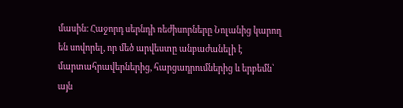մասին։ Հաջորդ սերնդի ռեժիսորները Նոլանից կարող են սովորել, որ մեծ արվեստը անբաժանելի է մարտահրավերներից, հարցադրումներից և երբեմն՝ այն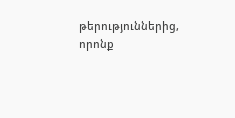թերություններից, որոնք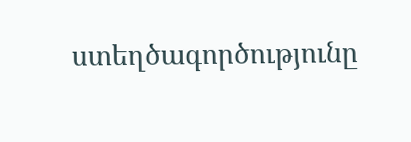ստեղծագործությունը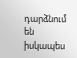դարձնում են իսկապես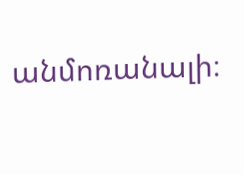անմոռանալի։